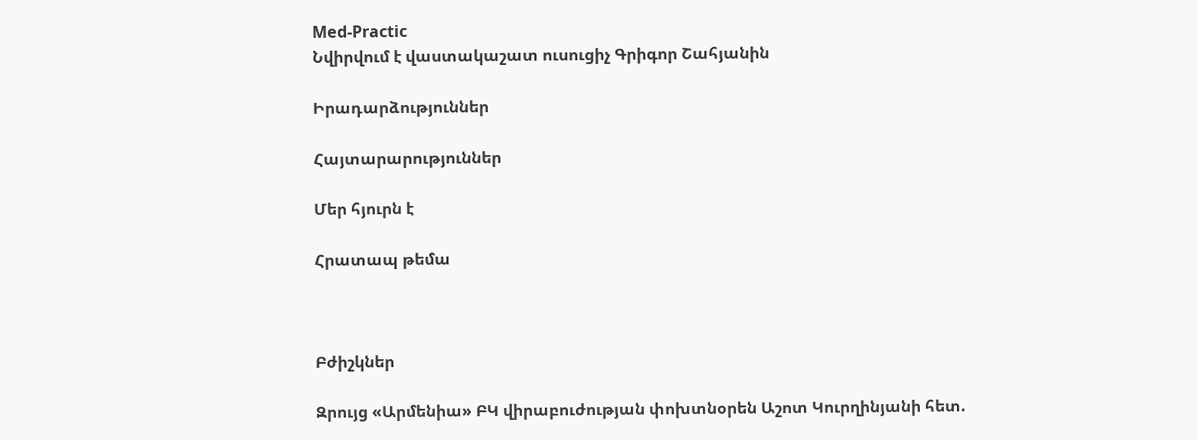Med-Practic
Նվիրվում է վաստակաշատ ուսուցիչ Գրիգոր Շահյանին

Իրադարձություններ

Հայտարարություններ

Մեր հյուրն է

Հրատապ թեմա



Բժիշկներ

Զրույց «Արմենիա» ԲԿ վիրաբուժության փոխտնօրեն Աշոտ Կուրղինյանի հետ.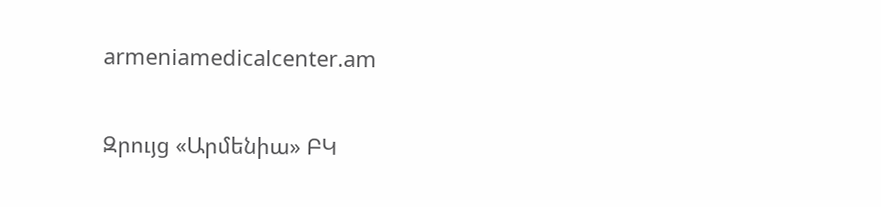armeniamedicalcenter.am

Զրույց «Արմենիա» ԲԿ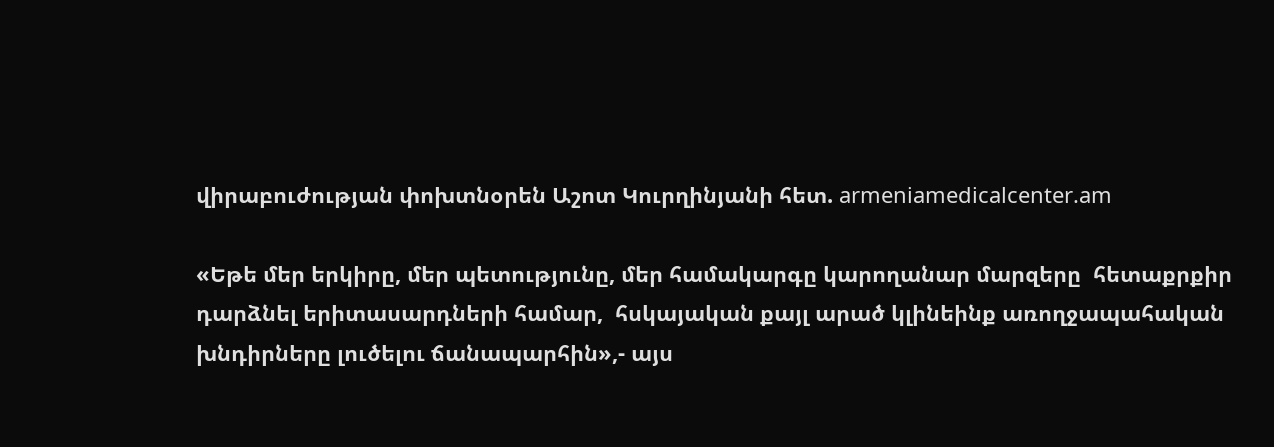վիրաբուժության փոխտնօրեն Աշոտ Կուրղինյանի հետ. armeniamedicalcenter.am

«Եթե մեր երկիրը, մեր պետությունը, մեր համակարգը կարողանար մարզերը  հետաքրքիր դարձնել երիտասարդների համար,  հսկայական քայլ արած կլինեինք առողջապահական խնդիրները լուծելու ճանապարհին»,- այս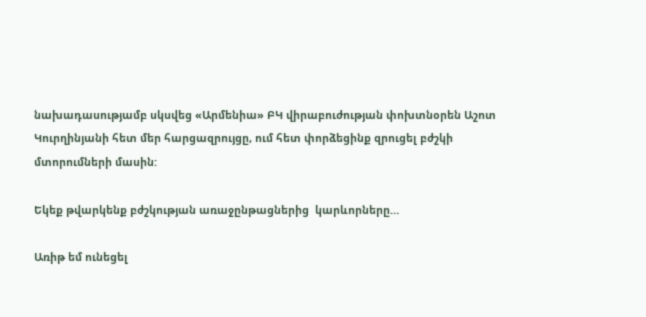նախադասությամբ սկսվեց «Արմենիա» ԲԿ վիրաբուժության փոխտնօրեն Աշոտ Կուրղինյանի հետ մեր հարցազրույցը, ում հետ փորձեցինք զրուցել բժշկի մտորումների մասին:

Եկեք թվարկենք բժշկության առաջընթացներից  կարևորները…

Առիթ եմ ունեցել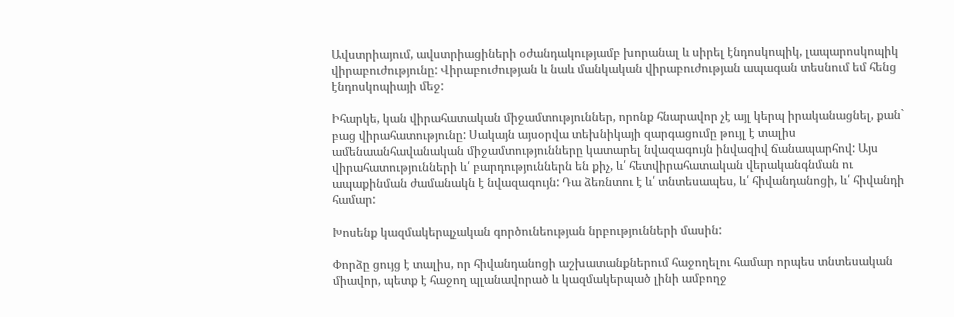Ավստրիայում, ավստրիացիների օժանդակությամբ խորանալ և սիրել էնդոսկոպիկ, լապարոսկոպիկ վիրաբուժությունը: Վիրաբուժության և նաև մանկական վիրաբուժության ապագան տեսնում եմ հենց էնդոսկոպիայի մեջ:

Իհարկե, կան վիրահատական միջամտություններ, որոնք հնարավոր չէ այլ կերպ իրականացնել, քան` բաց վիրահատությունը: Սակայն այսօրվա տեխնիկայի զարգացումը թույլ է տալիս ամենաանհավանական միջամտությունները կատարել նվազագույն ինվազիվ ճանապարհով: Այս վիրահատությունների և՛ բարդություններն են քիչ, և՛ հետվիրահատական վերականգնման ու ապաքինման ժամանակն է նվազագույն: Դա ձեռնտու է և՛ տնտեսապես, և՛ հիվանդանոցի, և՛ հիվանդի համար:

Խոսենք կազմակերպչական գործունեության նրբությունների մասին:

Փորձը ցույց է տալիս, որ հիվանդանոցի աշխատանքներում հաջողելու համար որպես տնտեսական միավոր, պետք է հաջող պլանավորած և կազմակերպած լինի ամբողջ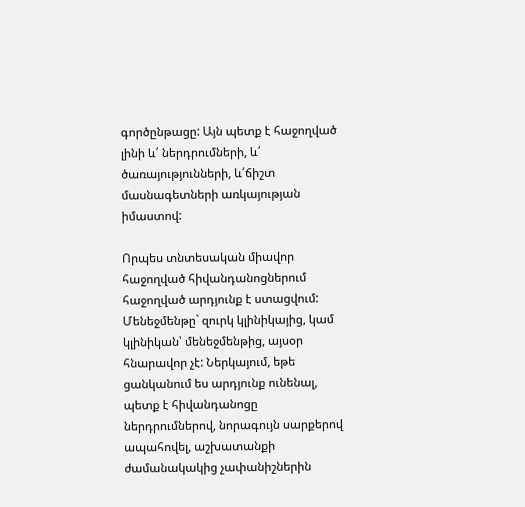գործընթացը: Այն պետք է հաջողված լինի և՛ ներդրումների, և՛ ծառայությունների, և՛ճիշտ մասնագետների առկայության իմաստով:

Որպես տնտեսական միավոր հաջողված հիվանդանոցներում հաջողված արդյունք է ստացվում: Մենեջմենթը` զուրկ կլինիկայից, կամ կլինիկան՝ մենեջմենթից, այսօր հնարավոր չէ: Ներկայում, եթե ցանկանում ես արդյունք ունենալ, պետք է հիվանդանոցը ներդրումներով, նորագույն սարքերով ապահովել, աշխատանքի ժամանակակից չափանիշներին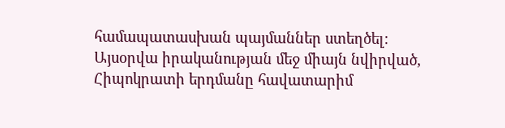համապատասխան պայմաններ ստեղծել: Այսօրվա իրականության մեջ միայն նվիրված, Հիպոկրատի երդմանը հավատարիմ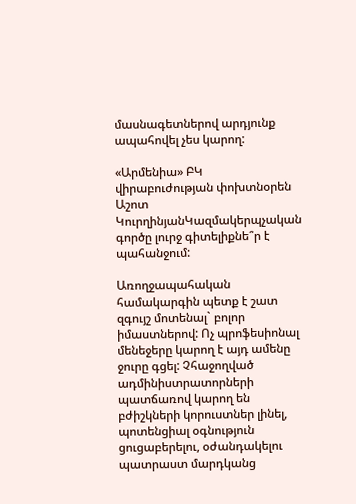մասնագետներով արդյունք ապահովել չես կարող:

«Արմենիա» ԲԿ վիրաբուժության փոխտնօրեն Աշոտ ԿուրղինյանԿազմակերպչական գործը լուրջ գիտելիքնե՞ր է պահանջում:

Առողջապահական համակարգին պետք է շատ զգույշ մոտենալ` բոլոր իմաստներով: Ոչ պրոֆեսիոնալ մենեջերը կարող է այդ ամենը ջուրը գցել: Չհաջողված ադմինիստրատորների պատճառով կարող են բժիշկների կորուստներ լինել, պոտենցիալ օգնություն ցուցաբերելու, օժանդակելու պատրաստ մարդկանց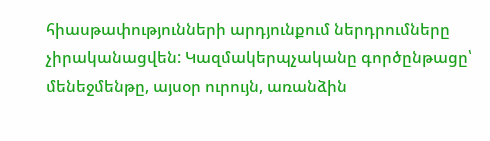հիասթափությունների արդյունքում ներդրումները չիրականացվեն: Կազմակերպչականը գործընթացը՝ մենեջմենթը, այսօր ուրույն, առանձին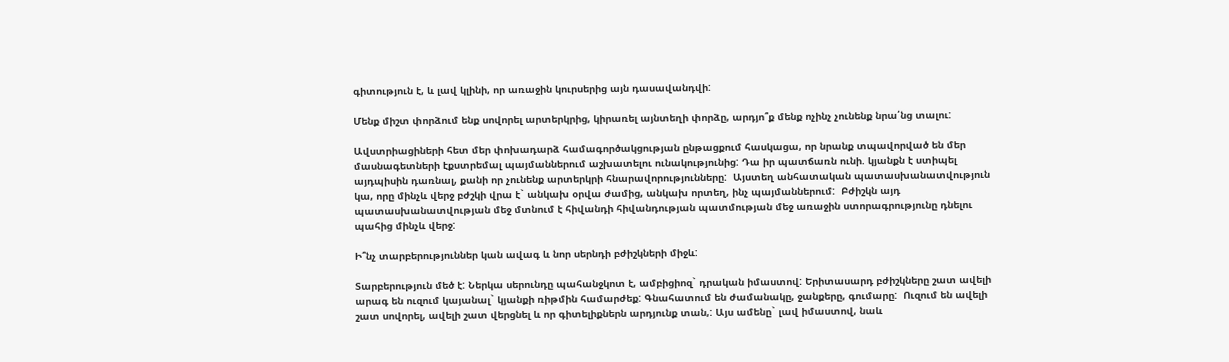գիտություն է, և լավ կլինի, որ առաջին կուրսերից այն դասավանդվի:

Մենք միշտ փորձում ենք սովորել արտերկրից, կիրառել այնտեղի փորձը, արդյո՞ք մենք ոչինչ չունենք նրա՛նց տալու:

Ավստրիացիների հետ մեր փոխադարձ համագործակցության ընթացքում հասկացա, որ նրանք տպավորված են մեր մասնագետների էքստրեմալ պայմաններում աշխատելու ունակությունից: Դա իր պատճառն ունի. կյանքն է ստիպել այդպիսին դառնալ, քանի որ չունենք արտերկրի հնարավորությունները:  Այստեղ անհատական պատասխանատվություն կա, որը մինչև վերջ բժշկի վրա է` անկախ օրվա ժամից, անկախ որտեղ, ինչ պայմաններում:  Բժիշկն այդ պատասխանատվության մեջ մտնում է հիվանդի հիվանդության պատմության մեջ առաջին ստորագրությունը դնելու պահից մինչև վերջ:

Ի՞նչ տարբերություններ կան ավագ և նոր սերնդի բժիշկների միջև:

Տարբերություն մեծ է: Ներկա սերունդը պահանջկոտ է, ամբիցիոզ` դրական իմաստով: Երիտասարդ բժիշկները շատ ավելի արագ են ուզում կայանալ` կյանքի ռիթմին համարժեք: Գնահատում են ժամանակը, ջանքերը, գումարը:  Ուզում են ավելի շատ սովորել, ավելի շատ վերցնել և որ գիտելիքներն արդյունք տան,: Այս ամենը` լավ իմաստով, նաև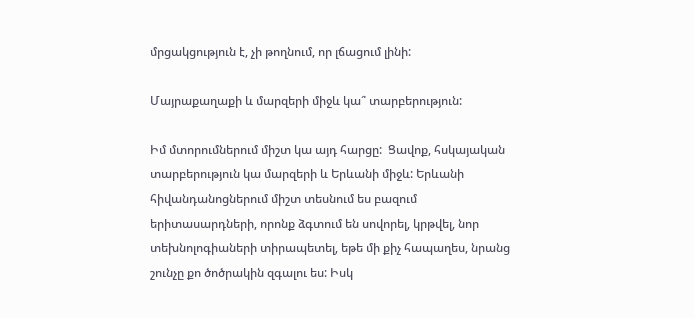մրցակցություն է, չի թողնում, որ լճացում լինի:

Մայրաքաղաքի և մարզերի միջև կա՞ տարբերություն:

Իմ մտորումներում միշտ կա այդ հարցը:  Ցավոք, հսկայական տարբերություն կա մարզերի և Երևանի միջև: Երևանի հիվանդանոցներում միշտ տեսնում ես բազում երիտասարդների, որոնք ձգտում են սովորել, կրթվել, նոր տեխնոլոգիաների տիրապետել, եթե մի քիչ հապաղես, նրանց շունչը քո ծոծրակին զգալու ես: Իսկ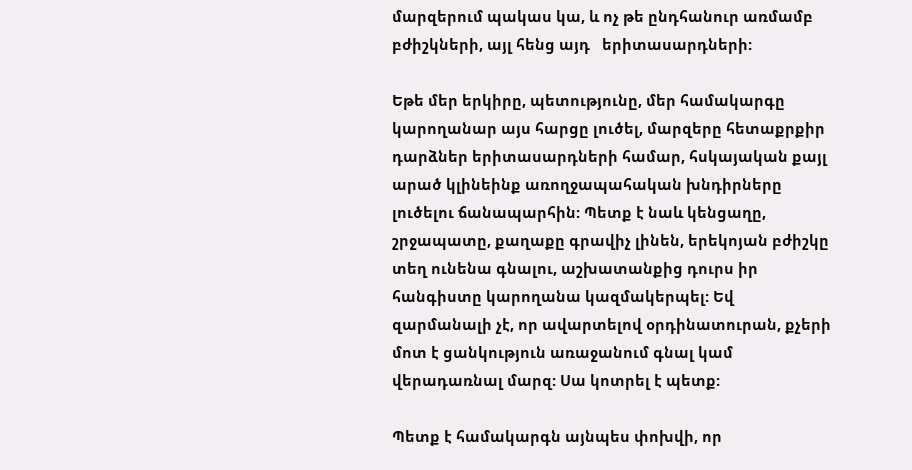մարզերում պակաս կա, և ոչ թե ընդհանուր առմամբ բժիշկների, այլ հենց այդ   երիտասարդների:

Եթե մեր երկիրը, պետությունը, մեր համակարգը կարողանար այս հարցը լուծել, մարզերը հետաքրքիր դարձներ երիտասարդների համար, հսկայական քայլ արած կլինեինք առողջապահական խնդիրները լուծելու ճանապարհին: Պետք է նաև կենցաղը, շրջապատը, քաղաքը գրավիչ լինեն, երեկոյան բժիշկը տեղ ունենա գնալու, աշխատանքից դուրս իր հանգիստը կարողանա կազմակերպել: Եվ զարմանալի չէ, որ ավարտելով օրդինատուրան, քչերի մոտ է ցանկություն առաջանում գնալ կամ վերադառնալ մարզ: Սա կոտրել է պետք:

Պետք է համակարգն այնպես փոխվի, որ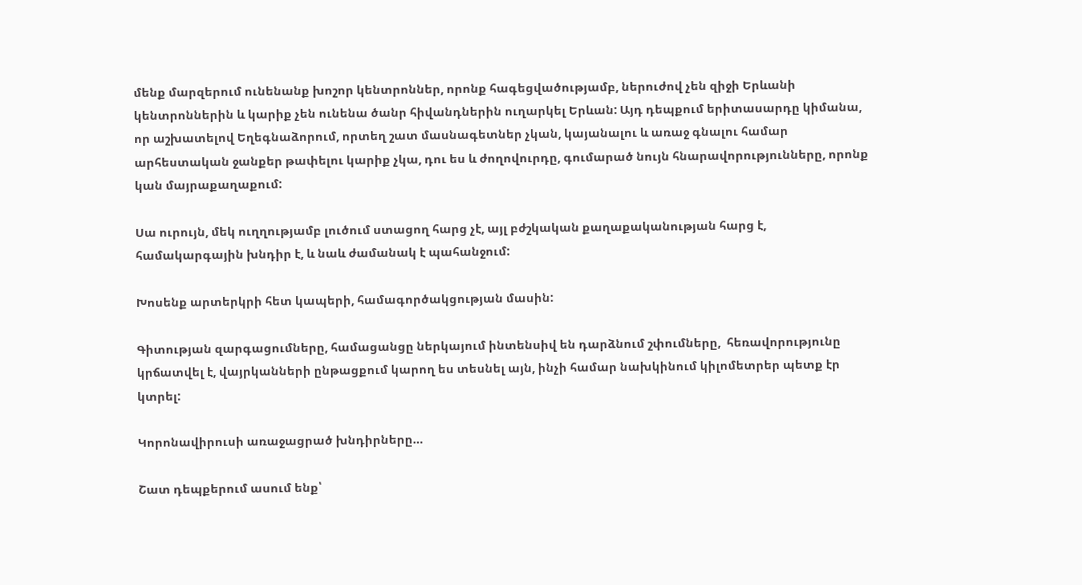մենք մարզերում ունենանք խոշոր կենտրոններ, որոնք հագեցվածությամբ, ներուժով չեն զիջի Երևանի կենտրոններին և կարիք չեն ունենա ծանր հիվանդներին ուղարկել Երևան: Այդ դեպքում երիտասարդը կիմանա, որ աշխատելով Եղեգնաձորում, որտեղ շատ մասնագետներ չկան, կայանալու և առաջ գնալու համար արհեստական ջանքեր թափելու կարիք չկա, դու ես և ժողովուրդը, գումարած նույն հնարավորությունները, որոնք կան մայրաքաղաքում:

Սա ուրույն, մեկ ուղղությամբ լուծում ստացող հարց չէ, այլ բժշկական քաղաքականության հարց է, համակարգային խնդիր է, և նաև ժամանակ է պահանջում:

Խոսենք արտերկրի հետ կապերի, համագործակցության մասին:

Գիտության զարգացումները, համացանցը ներկայում ինտենսիվ են դարձնում շփումները,  հեռավորությունը կրճատվել է, վայրկանների ընթացքում կարող ես տեսնել այն, ինչի համար նախկինում կիլոմետրեր պետք էր կտրել:

Կորոնավիրուսի առաջացրած խնդիրները…

Շատ դեպքերում ասում ենք՝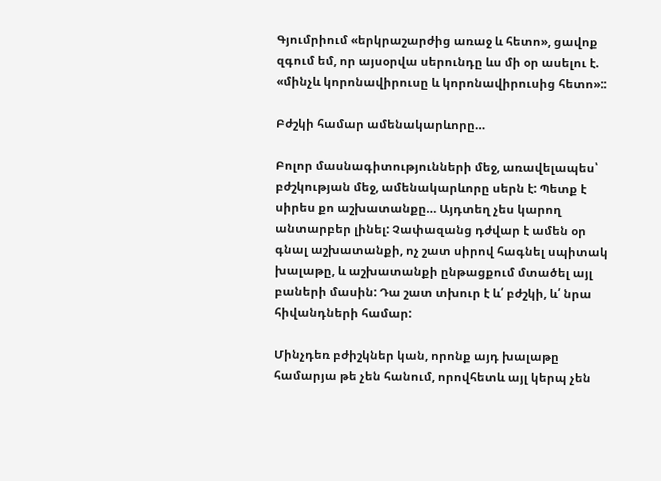Գյումրիում «երկրաշարժից առաջ և հետո», ցավոք զգում եմ, որ այսօրվա սերունդը ևս մի օր ասելու է. «մինչև կորոնավիրուսը և կորոնավիրուսից հետո»::

Բժշկի համար ամենակարևորը…

Բոլոր մասնագիտությունների մեջ, առավելապես՝ բժշկության մեջ, ամենակարևորը սերն է: Պետք է սիրես քո աշխատանքը… Այդտեղ չես կարող անտարբեր լինել: Չափազանց դժվար է ամեն օր գնալ աշխատանքի, ոչ շատ սիրով հագնել սպիտակ խալաթը, և աշխատանքի ընթացքում մտածել այլ բաների մասին: Դա շատ տխուր է և՛ բժշկի, և՛ նրա հիվանդների համար:

Մինչդեռ բժիշկներ կան, որոնք այդ խալաթը համարյա թե չեն հանում, որովհետև այլ կերպ չեն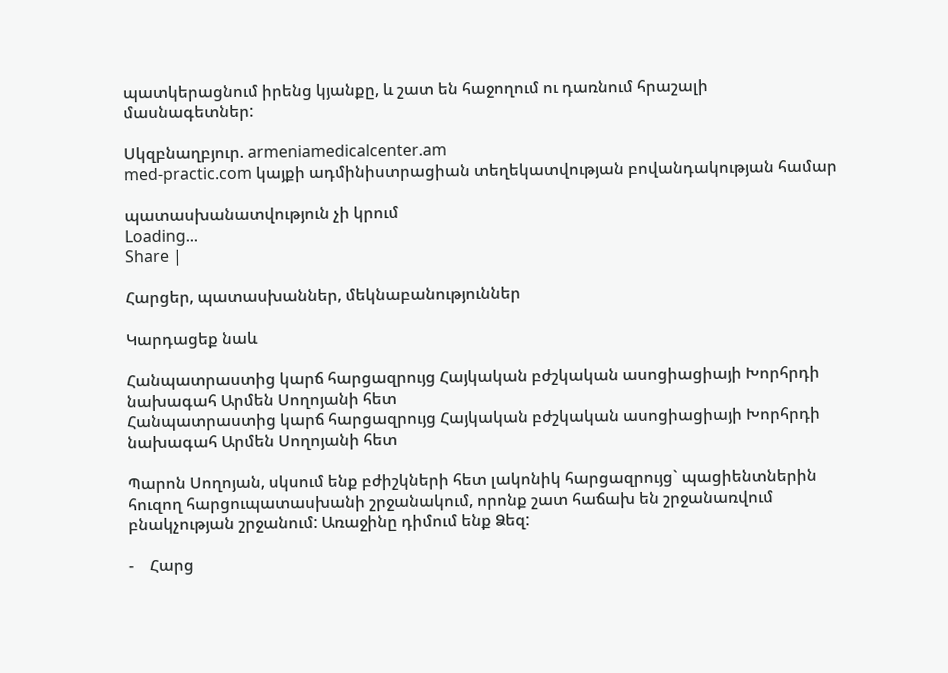պատկերացնում իրենց կյանքը, և շատ են հաջողում ու դառնում հրաշալի մասնագետներ:

Սկզբնաղբյուր. armeniamedicalcenter.am
med-practic.com կայքի ադմինիստրացիան տեղեկատվության բովանդակության համար

պատասխանատվություն չի կրում
Loading...
Share |

Հարցեր, պատասխաններ, մեկնաբանություններ

Կարդացեք նաև

Հանպատրաստից կարճ հարցազրույց Հայկական բժշկական ասոցիացիայի Խորհրդի նախագահ Արմեն Սողոյանի հետ
Հանպատրաստից կարճ հարցազրույց Հայկական բժշկական ասոցիացիայի Խորհրդի նախագահ Արմեն Սողոյանի հետ

Պարոն Սողոյան, սկսում ենք բժիշկների հետ լակոնիկ հարցազրույց` պացիենտներին հուզող հարցուպատասխանի շրջանակում, որոնք շատ հաճախ են շրջանառվում բնակչության շրջանում: Առաջինը դիմում ենք Ձեզ:

-    Հարց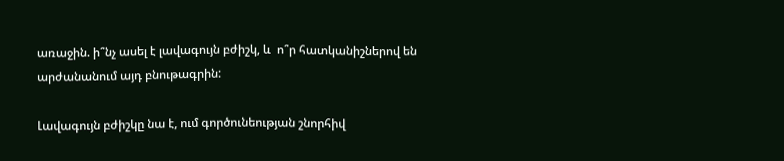առաջին. ի՞նչ ասել է լավագույն բժիշկ, և  ո՞ր հատկանիշներով են արժանանում այդ բնութագրին:

Լավագույն բժիշկը նա է, ում գործունեության շնորհիվ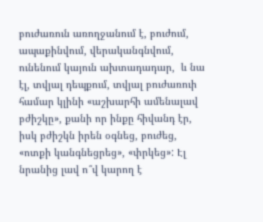բուժառուն առողջանում է, բուժում, ապաքինվում, վերականգնվում, ունենում կայուն ախտադադար,  և նա էլ, տվյալ դեպքում, տվյալ բուժառուի համար կլինի «աշխարհի ամենալավ բժիշկը», քանի որ ինքը հիվանդ էր, իսկ բժիշկն իրեն օգնեց, բուժեց, «ոտքի կանգնեցրեց», «փրկեց»: Էլ նրանից լավ ո՞վ կարող է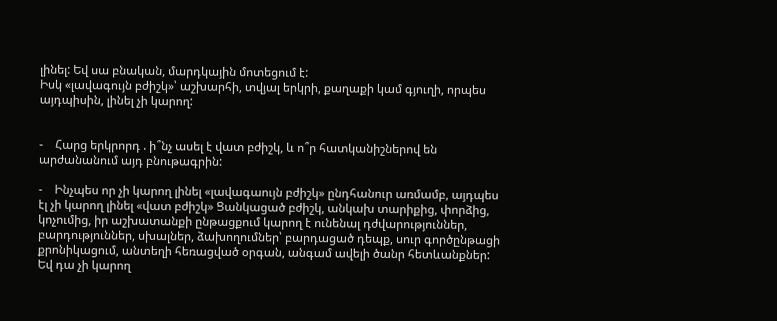լինել: Եվ սա բնական, մարդկային մոտեցում է:
Իսկ «լավագույն բժիշկ»՝ աշխարհի, տվյալ երկրի, քաղաքի կամ գյուղի, որպես այդպիսին, լինել չի կարող:


-    Հարց երկրորդ . ի՞նչ ասել է վատ բժիշկ, և ո՞ր հատկանիշներով են արժանանում այդ բնութագրին:

-    Ինչպես որ չի կարող լինել «լավագաույն բժիշկ» ընդհանուր առմամբ, այդպես էլ չի կարող լինել «վատ բժիշկ» Ցանկացած բժիշկ, անկախ տարիքից, փորձից, կոչումից, իր աշխատանքի ընթացքում կարող է ունենալ դժվարություններ, բարդություններ, սխալներ, ձախողումներ՝ բարդացած դեպք, սուր գործընթացի քրոնիկացում, անտեղի հեռացված օրգան, անգամ ավելի ծանր հետևանքներ: Եվ դա չի կարող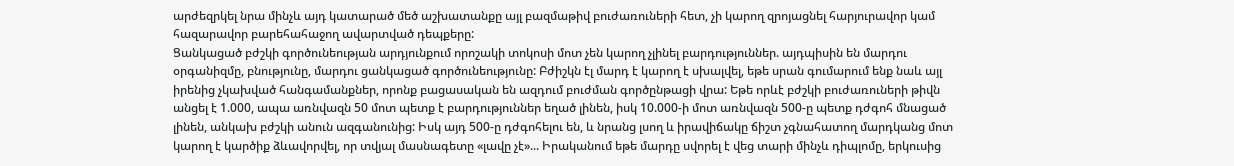արժեզրկել նրա մինչև այդ կատարած մեծ աշխատանքը այլ բազմաթիվ բուժառուների հետ, չի կարող զրոյացնել հարյուրավոր կամ հազարավոր բարեհահաջող ավարտված դեպքերը:
Ցանկացած բժշկի գործունեության արդյունքում որոշակի տոկոսի մոտ չեն կարող չլինել բարդություններ. այդպիսին են մարդու օրգանիզմը, բնությունը, մարդու ցանկացած գործունեությունը: Բժիշկն էլ մարդ է կարող է սխալվել, եթե սրան գումարում ենք նաև այլ իրենից չկախված հանգամանքներ, որոնք բացասական են ազդում բուժման գործընթացի վրա: Եթե որևէ բժշկի բուժառուների թիվն անցել է 1.000, ապա առնվազն 50 մոտ պետք է բարդություններ եղած լինեն, իսկ 10.000-ի մոտ առնվազն 500-ը պետք դժգոհ մնացած լինեն, անկախ բժշկի անուն ազգանունից: Իսկ այդ 500-ը դժգոհելու են, և նրանց լսող և իրավիճակը ճիշտ չգնահատող մարդկանց մոտ կարող է կարծիք ձևավորվել, որ տվյալ մասնագետը «լավը չէ»... Իրականում եթե մարդը սվորել է վեց տարի մինչև դիպլոմը, երկուսից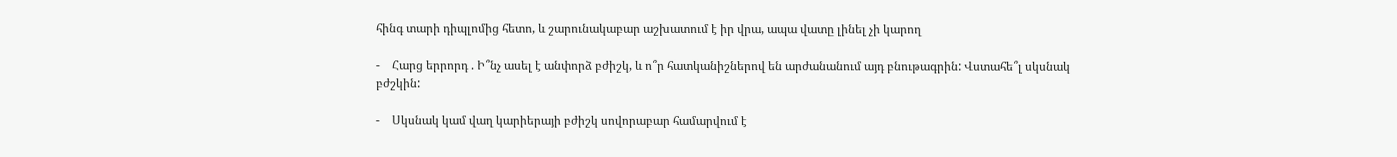հինգ տարի դիպլոմից հետո, և շարունակաբար աշխատում է իր վրա, ապա վատը լինել չի կարող

-    Հարց երրորդ . Ի՞նչ ասել է անփորձ բժիշկ, և ո՞ր հատկանիշներով են արժանանում այդ բնութագրին: Վստահե՞լ սկսնակ բժշկին:

-    Սկսնակ կամ վաղ կարիերայի բժիշկ սովորաբար համարվում է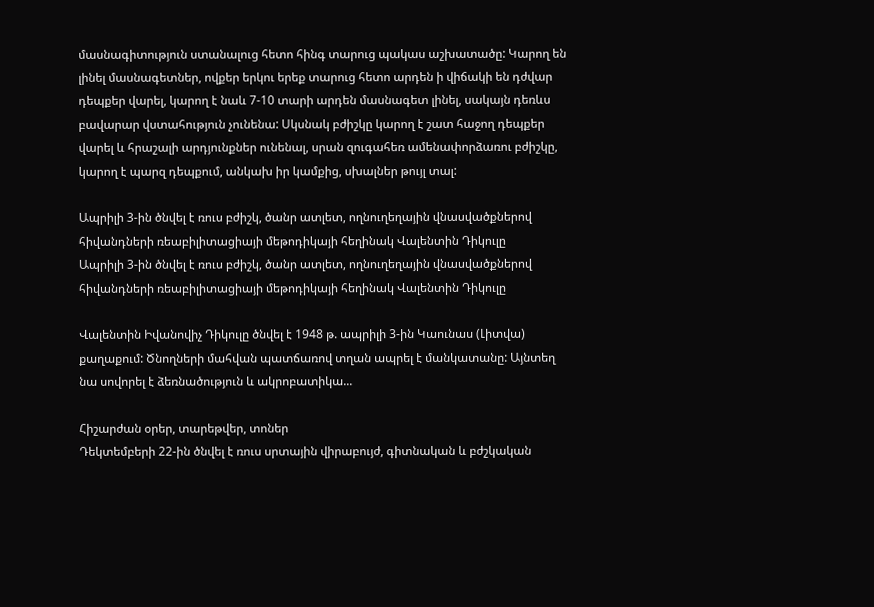մասնագիտություն ստանալուց հետո հինգ տարուց պակաս աշխատածը: Կարող են լինել մասնագետներ, ովքեր երկու երեք տարուց հետո արդեն ի վիճակի են դժվար դեպքեր վարել, կարող է նաև 7-10 տարի արդեն մասնագետ լինել, սակայն դեռևս բավարար վստահություն չունենա: Սկսնակ բժիշկը կարող է շատ հաջող դեպքեր վարել և հրաշալի արդյունքներ ունենալ, սրան զուգահեռ ամենափորձառու բժիշկը, կարող է պարզ դեպքում, անկախ իր կամքից, սխալներ թույլ տալ:

Ապրիլի 3-ին ծնվել է ռուս բժիշկ, ծանր ատլետ, ողնուղեղային վնասվածքներով հիվանդների ռեաբիլիտացիայի մեթոդիկայի հեղինակ Վալենտին Դիկուլը
Ապրիլի 3-ին ծնվել է ռուս բժիշկ, ծանր ատլետ, ողնուղեղային վնասվածքներով հիվանդների ռեաբիլիտացիայի մեթոդիկայի հեղինակ Վալենտին Դիկուլը

Վալենտին Իվանովիչ Դիկուլը ծնվել է 1948 թ. ապրիլի 3-ին Կաունաս (Լիտվա) քաղաքում: Ծնողների մահվան պատճառով տղան ապրել է մանկատանը: Այնտեղ նա սովորել է ձեռնածություն և ակրոբատիկա...

Հիշարժան օրեր, տարեթվեր, տոներ
Դեկտեմբերի 22-ին ծնվել է ռուս սրտային վիրաբույժ, գիտնական և բժշկական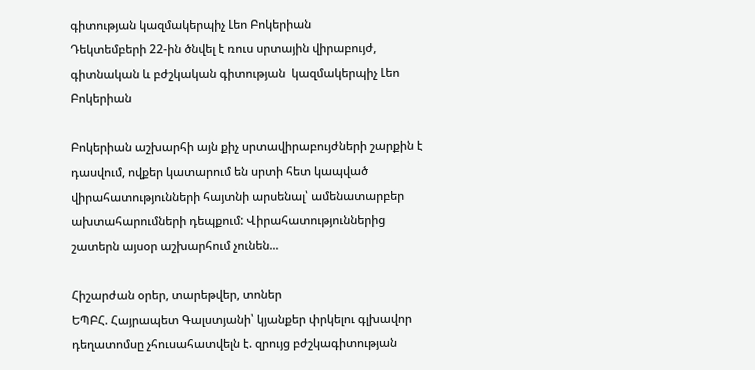գիտության կազմակերպիչ Լեո Բոկերիան
Դեկտեմբերի 22-ին ծնվել է ռուս սրտային վիրաբույժ, գիտնական և բժշկական գիտության  կազմակերպիչ Լեո Բոկերիան

Բոկերիան աշխարհի այն քիչ սրտավիրաբույժների շարքին է դասվում, ովքեր կատարում են սրտի հետ կապված վիրահատությունների հայտնի արսենալ՝ ամենատարբեր ախտահարումների դեպքում: Վիրահատություններից շատերն այսօր աշխարհում չունեն...

Հիշարժան օրեր, տարեթվեր, տոներ
ԵՊԲՀ. Հայրապետ Գալստյանի՝ կյանքեր փրկելու գլխավոր դեղատոմսը չհուսահատվելն է. զրույց բժշկագիտության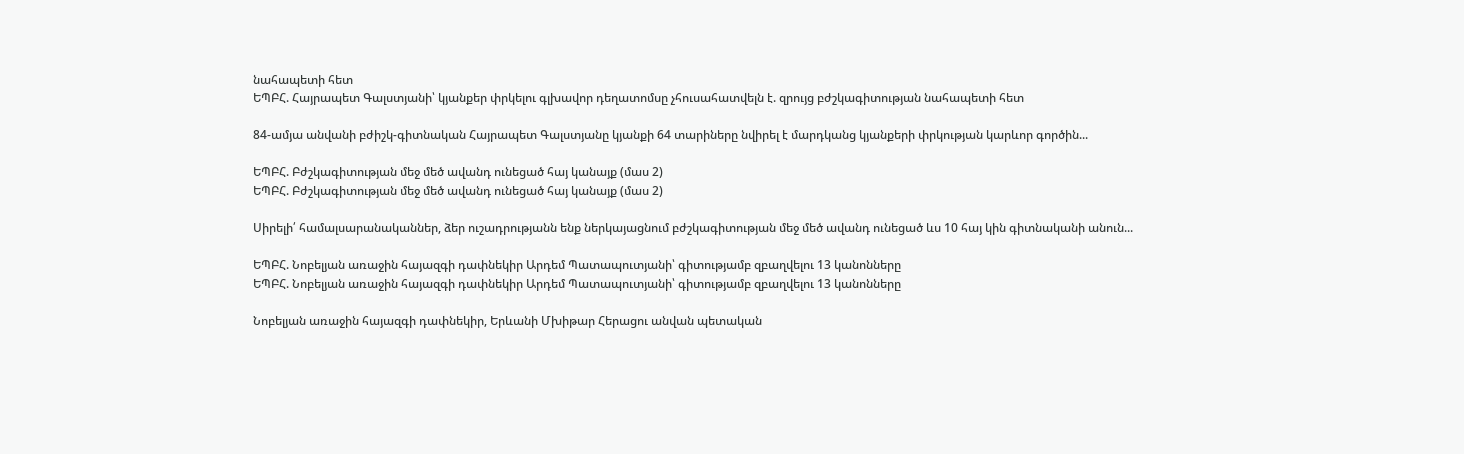նահապետի հետ
ԵՊԲՀ. Հայրապետ Գալստյանի՝ կյանքեր փրկելու գլխավոր դեղատոմսը չհուսահատվելն է. զրույց բժշկագիտության նահապետի հետ

84-ամյա անվանի բժիշկ-գիտնական Հայրապետ Գալստյանը կյանքի 64 տարիները նվիրել է մարդկանց կյանքերի փրկության կարևոր գործին...

ԵՊԲՀ. Բժշկագիտության մեջ մեծ ավանդ ունեցած հայ կանայք (մաս 2)
ԵՊԲՀ. Բժշկագիտության մեջ մեծ ավանդ ունեցած հայ կանայք (մաս 2)

Սիրելի՛ համալսարանականներ, ձեր ուշադրությանն ենք ներկայացնում բժշկագիտության մեջ մեծ ավանդ ունեցած ևս 10 հայ կին գիտնականի անուն...

ԵՊԲՀ. Նոբելյան առաջին հայազգի դափնեկիր Արդեմ Պատապուտյանի՝ գիտությամբ զբաղվելու 13 կանոնները
ԵՊԲՀ. Նոբելյան առաջին հայազգի դափնեկիր Արդեմ Պատապուտյանի՝ գիտությամբ զբաղվելու 13 կանոնները

Նոբելյան առաջին հայազգի դափնեկիր, Երևանի Մխիթար Հերացու անվան պետական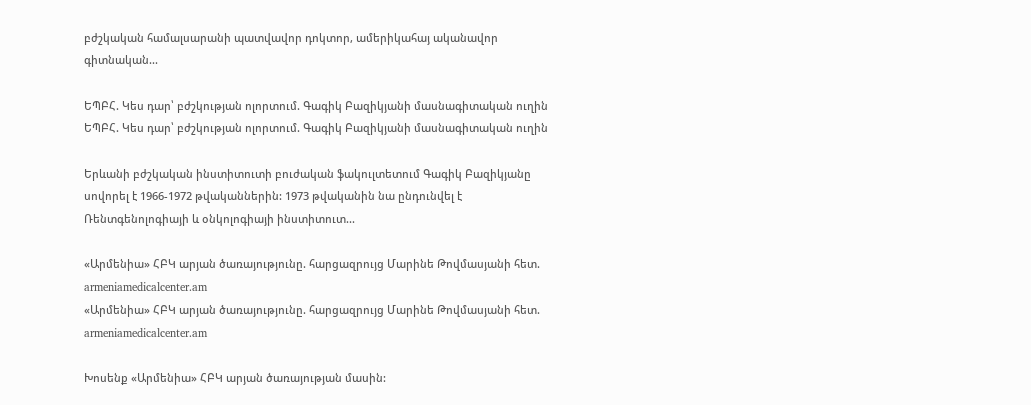բժշկական համալսարանի պատվավոր դոկտոր, ամերիկահայ ականավոր գիտնական...

ԵՊԲՀ. Կես դար՝ բժշկության ոլորտում. Գագիկ Բազիկյանի մասնագիտական ուղին
ԵՊԲՀ. Կես դար՝ բժշկության ոլորտում. Գագիկ Բազիկյանի մասնագիտական ուղին

Երևանի բժշկական ինստիտուտի բուժական ֆակուլտետում Գագիկ Բազիկյանը սովորել է 1966-1972 թվականներին: 1973 թվականին նա ընդունվել է Ռենտգենոլոգիայի և օնկոլոգիայի ինստիտուտ...

«Արմենիա» ՀԲԿ արյան ծառայությունը. հարցազրույց Մարինե Թովմասյանի հետ. armeniamedicalcenter.am
«Արմենիա» ՀԲԿ արյան ծառայությունը. հարցազրույց Մարինե Թովմասյանի հետ. armeniamedicalcenter.am

Խոսենք «Արմենիա» ՀԲԿ արյան ծառայության մասին: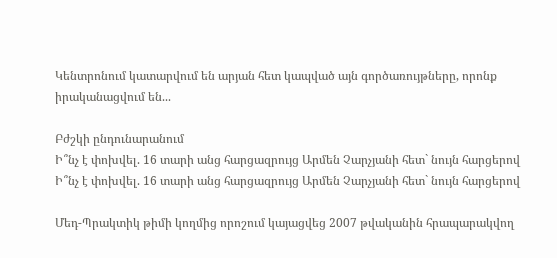Կենտրոնում կատարվում են արյան հետ կապված այն գործառույթները, որոնք իրականացվում են...

Բժշկի ընդունարանում
Ի՞նչ է փոխվել. 16 տարի անց հարցազրույց Արմեն Չարչյանի հետ` նույն հարցերով
Ի՞նչ է փոխվել. 16 տարի անց հարցազրույց Արմեն Չարչյանի հետ` նույն հարցերով

Մեդ-Պրակտիկ թիմի կողմից որոշում կայացվեց 2007 թվականին հրապարակվող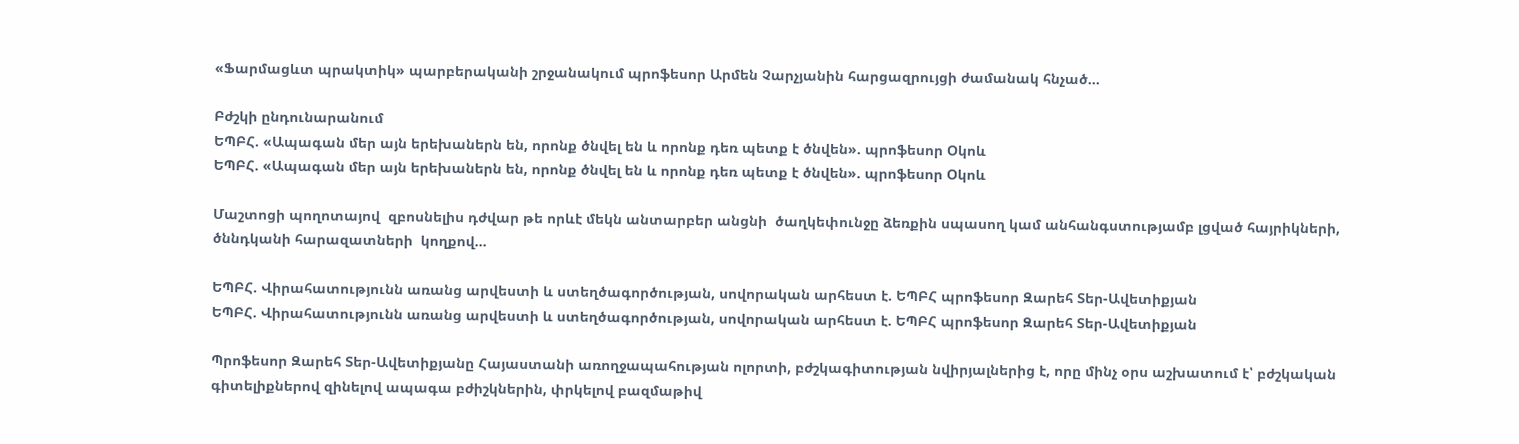«Ֆարմացևտ պրակտիկ» պարբերականի շրջանակում պրոֆեսոր Արմեն Չարչյանին հարցազրույցի ժամանակ հնչած...

Բժշկի ընդունարանում
ԵՊԲՀ. «Ապագան մեր այն երեխաներն են, որոնք ծնվել են և որոնք դեռ պետք է ծնվեն». պրոֆեսոր Օկոև
ԵՊԲՀ. «Ապագան մեր այն երեխաներն են, որոնք ծնվել են և որոնք դեռ պետք է ծնվեն». պրոֆեսոր Օկոև

Մաշտոցի պողոտայով  զբոսնելիս դժվար թե որևէ մեկն անտարբեր անցնի  ծաղկեփունջը ձեռքին սպասող կամ անհանգստությամբ լցված հայրիկների, ծննդկանի հարազատների  կողքով...

ԵՊԲՀ. Վիրահատությունն առանց արվեստի և ստեղծագործության, սովորական արհեստ է. ԵՊԲՀ պրոֆեսոր Զարեհ Տեր-Ավետիքյան
ԵՊԲՀ. Վիրահատությունն առանց արվեստի և ստեղծագործության, սովորական արհեստ է. ԵՊԲՀ պրոֆեսոր Զարեհ Տեր-Ավետիքյան

Պրոֆեսոր Զարեհ Տեր-Ավետիքյանը Հայաստանի առողջապահության ոլորտի, բժշկագիտության նվիրյալներից է, որը մինչ օրս աշխատում է՝ բժշկական գիտելիքներով զինելով ապագա բժիշկներին, փրկելով բազմաթիվ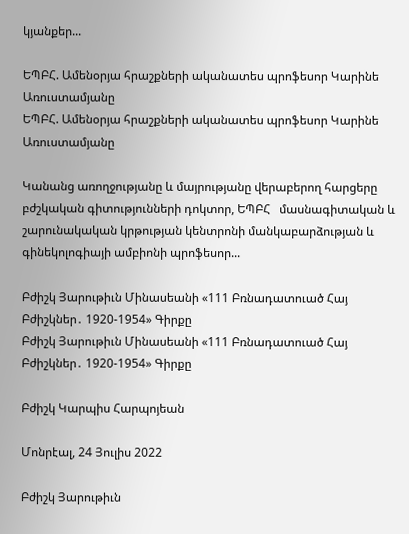կյանքեր...

ԵՊԲՀ. Ամենօրյա հրաշքների ականատես պրոֆեսոր Կարինե Առուստամյանը
ԵՊԲՀ. Ամենօրյա հրաշքների ականատես պրոֆեսոր Կարինե Առուստամյանը

Կանանց առողջությանը և մայրությանը վերաբերող հարցերը բժշկական գիտությունների դոկտոր, ԵՊԲՀ   մասնագիտական և շարունակական կրթության կենտրոնի մանկաբարձության և գինեկոլոգիայի ամբիոնի պրոֆեսոր...

Բժիշկ Յարութիւն Մինասեանի «111 Բռնադատուած Հայ Բժիշկներ․ 1920-1954» Գիրքը
Բժիշկ Յարութիւն Մինասեանի «111 Բռնադատուած Հայ Բժիշկներ․ 1920-1954» Գիրքը

Բժիշկ Կարպիս Հարպոյեան

Մոնրէալ, 24 Յուլիս 2022

Բժիշկ Յարութիւն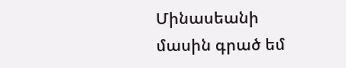Մինասեանի մասին գրած եմ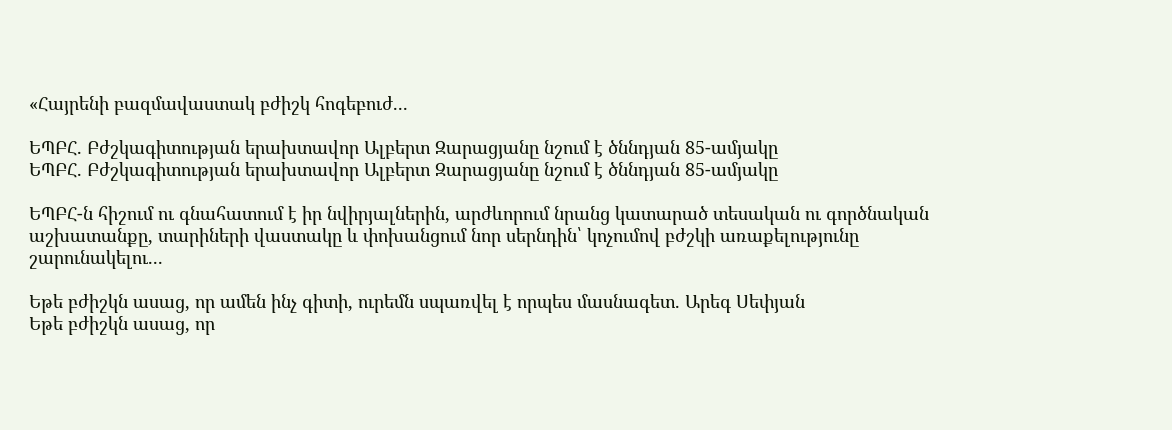«Հայրենի բազմավաստակ բժիշկ հոգեբուժ...

ԵՊԲՀ. Բժշկագիտության երախտավոր Ալբերտ Զարացյանը նշում է ծննդյան 85-ամյակը
ԵՊԲՀ. Բժշկագիտության երախտավոր Ալբերտ Զարացյանը նշում է ծննդյան 85-ամյակը

ԵՊԲՀ-ն հիշում ու գնահատում է իր նվիրյալներին, արժևորում նրանց կատարած տեսական ու գործնական աշխատանքը, տարիների վաստակը և փոխանցում նոր սերնդին՝ կոչումով բժշկի առաքելությունը շարունակելու...

Եթե բժիշկն ասաց, որ ամեն ինչ գիտի, ուրեմն սպառվել է որպես մասնագետ. Արեգ Սեփյան
Եթե բժիշկն ասաց, որ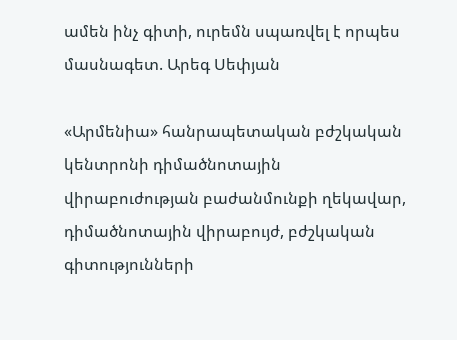ամեն ինչ գիտի, ուրեմն սպառվել է որպես մասնագետ. Արեգ Սեփյան

«Արմենիա» հանրապետական բժշկական կենտրոնի դիմածնոտային վիրաբուժության բաժանմունքի ղեկավար, դիմածնոտային վիրաբույժ, բժշկական գիտությունների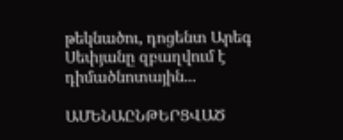թեկնածու, դոցենտ Արեգ Սեփյանը զբաղվում է դիմածնոտային...

ԱՄԵՆԱԸՆԹԵՐՑՎԱԾ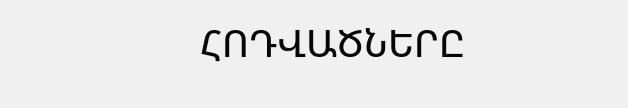ՀՈԴՎԱԾՆԵՐԸ